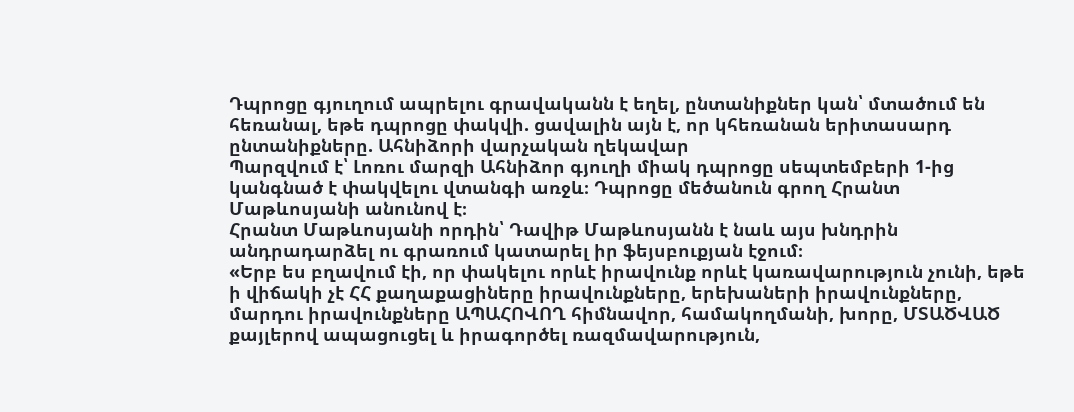Դպրոցը գյուղում ապրելու գրավականն է եղել, ընտանիքներ կան՝ մտածում են հեռանալ, եթե դպրոցը փակվի. ցավալին այն է, որ կհեռանան երիտասարդ ընտանիքները. Ահնիձորի վարչական ղեկավար
Պարզվում է՝ Լոռու մարզի Ահնիձոր գյուղի միակ դպրոցը սեպտեմբերի 1-ից կանգնած է փակվելու վտանգի առջև։ Դպրոցը մեծանուն գրող Հրանտ Մաթևոսյանի անունով է։
Հրանտ Մաթևոսյանի որդին՝ Դավիթ Մաթևոսյանն է նաև այս խնդրին անդրադարձել ու գրառում կատարել իր ֆեյսբուքյան էջում։
«Երբ ես բղավում էի, որ փակելու որևէ իրավունք որևէ կառավարություն չունի, եթե ի վիճակի չէ ՀՀ քաղաքացիները իրավունքները, երեխաների իրավունքները, մարդու իրավունքները ԱՊԱՀՈՎՈՂ հիմնավոր, համակողմանի, խորը, ՄՏԱԾՎԱԾ քայլերով ապացուցել և իրագործել ռազմավարություն,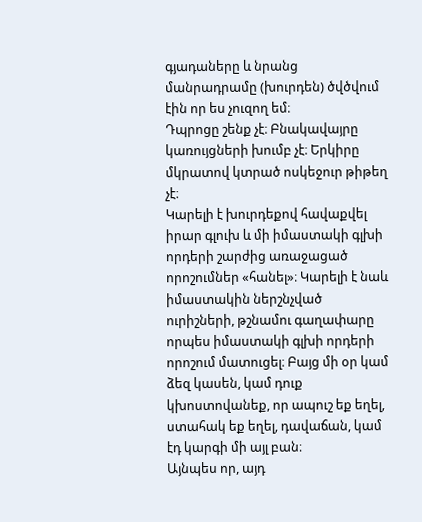գյադաները և նրանց մանրադրամը (խուրդեն) ծվծվում էին որ ես չուզող եմ։
Դպրոցը շենք չէ։ Բնակավայրը կառույցների խումբ չէ։ Երկիրը մկրատով կտրած ոսկեջուր թիթեղ չէ։
Կարելի է խուրդեքով հավաքվել իրար գլուխ և մի իմաստակի գլխի որդերի շարժից առաջացած որոշումներ «հանել»։ Կարելի է նաև իմաստակին ներշնչված ուրիշների, թշնամու գաղափարը որպես իմաստակի գլխի որդերի որոշում մատուցել։ Բայց մի օր կամ ձեզ կասեն, կամ դուք կխոստովանեք, որ ապուշ եք եղել, ստահակ եք եղել, դավաճան, կամ էդ կարգի մի այլ բան։
Այնպես որ, այդ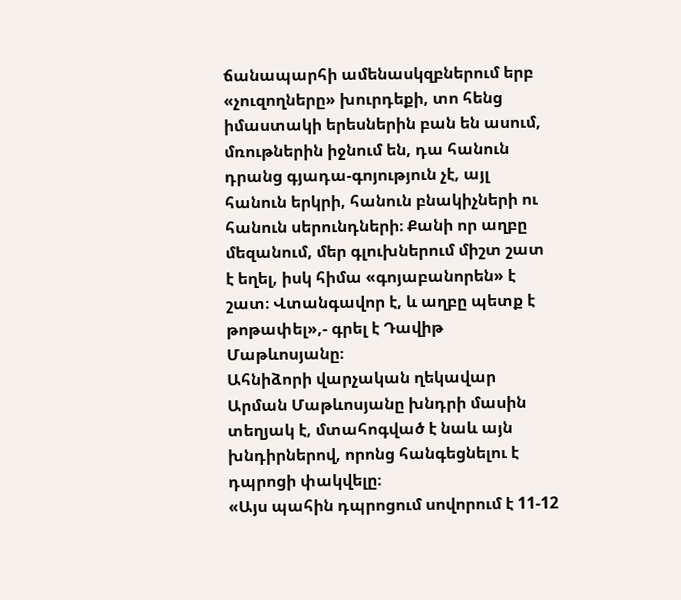ճանապարհի ամենասկզբներում երբ «չուզողները» խուրդեքի, տո հենց իմաստակի երեսներին բան են ասում, մռութներին իջնում են, դա հանուն դրանց գյադա-գոյություն չէ, այլ հանուն երկրի, հանուն բնակիչների ու հանուն սերունդների։ Քանի որ աղբը մեզանում, մեր գլուխներում միշտ շատ է եղել, իսկ հիմա «գոյաբանորեն» է շատ։ Վտանգավոր է, և աղբը պետք է թոթափել»,- գրել է Դավիթ Մաթևոսյանը։
Ահնիձորի վարչական ղեկավար Արման Մաթևոսյանը խնդրի մասին տեղյակ է, մտահոգված է նաև այն խնդիրներով, որոնց հանգեցնելու է դպրոցի փակվելը։
«Այս պահին դպրոցում սովորում է 11-12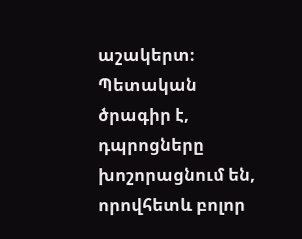աշակերտ։
Պետական ծրագիր է, դպրոցները խոշորացնում են, որովհետև բոլոր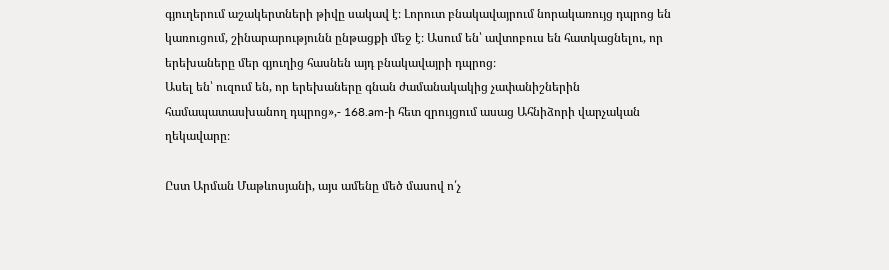գյուղերում աշակերտների թիվը սակավ է։ Լորուտ բնակավայրում նորակառույց դպրոց են կառուցում, շինարարությունն ընթացքի մեջ է։ Ասում են՝ ավտոբուս են հատկացնելու, որ երեխաները մեր գյուղից հասնեն այդ բնակավայրի դպրոց։
Ասել են՝ ուզում են, որ երեխաները գնան ժամանակակից չափանիշներին համապատասխանող դպրոց»,- 168.am-ի հետ զրույցում ասաց Ահնիձորի վարչական ղեկավարը։

Ըստ Արման Մաթևոսյանի, այս ամենը մեծ մասով ո՛չ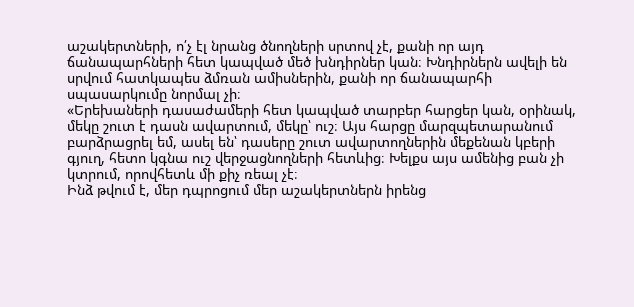աշակերտների, ո՛չ էլ նրանց ծնողների սրտով չէ, քանի որ այդ ճանապարհների հետ կապված մեծ խնդիրներ կան։ Խնդիրներն ավելի են սրվում հատկապես ձմռան ամիսներին, քանի որ ճանապարհի սպասարկումը նորմալ չի։
«Երեխաների դասաժամերի հետ կապված տարբեր հարցեր կան, օրինակ, մեկը շուտ է դասն ավարտում, մեկը՝ ուշ։ Այս հարցը մարզպետարանում բարձրացրել եմ, ասել են՝ դասերը շուտ ավարտողներին մեքենան կբերի գյուղ, հետո կգնա ուշ վերջացնողների հետևից։ Խելքս այս ամենից բան չի կտրում, որովհետև մի քիչ ռեալ չէ։
Ինձ թվում է, մեր դպրոցում մեր աշակերտներն իրենց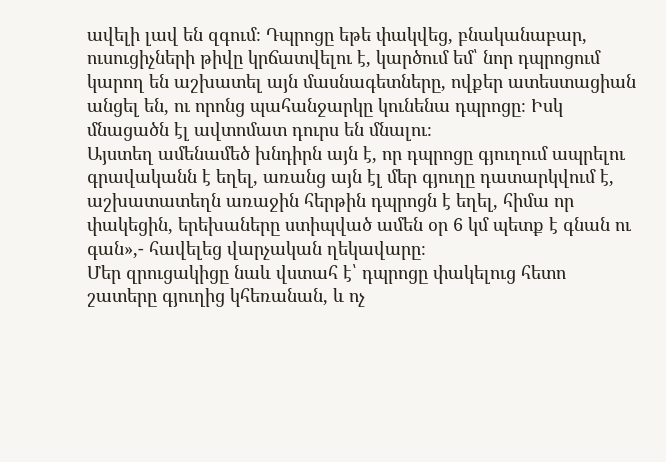ավելի լավ են զգում։ Դպրոցը եթե փակվեց, բնականաբար, ուսուցիչների թիվը կրճատվելու է, կարծում եմ՝ նոր դպրոցում կարող են աշխատել այն մասնագետները, ովքեր ատեստացիան անցել են, ու որոնց պահանջարկը կունենա դպրոցը։ Իսկ մնացածն էլ ավտոմատ դուրս են մնալու։
Այստեղ ամենամեծ խնդիրն այն է, որ դպրոցը գյուղում ապրելու գրավականն է եղել, առանց այն էլ մեր գյուղը դատարկվում է, աշխատատեղն առաջին հերթին դպրոցն է եղել, հիմա որ փակեցին, երեխաները ստիպված ամեն օր 6 կմ պետք է գնան ու գան»,- հավելեց վարչական ղեկավարը։
Մեր զրուցակիցը նաև վստահ է՝ դպրոցը փակելուց հետո շատերը գյուղից կհեռանան, և ոչ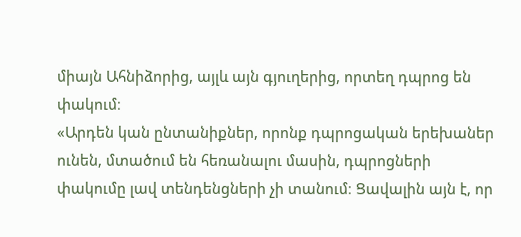միայն Ահնիձորից, այլև այն գյուղերից, որտեղ դպրոց են փակում։
«Արդեն կան ընտանիքներ, որոնք դպրոցական երեխաներ ունեն, մտածում են հեռանալու մասին, դպրոցների փակումը լավ տենդենցների չի տանում։ Ցավալին այն է, որ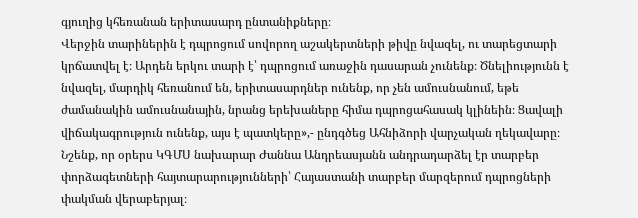գյուղից կհեռանան երիտասարդ ընտանիքները։
Վերջին տարիներին է դպրոցում սովորող աշակերտների թիվը նվազել, ու տարեցտարի կրճատվել է։ Արդեն երկու տարի է՝ դպրոցում առաջին դասարան չունենք։ Ծնելիությունն է նվազել, մարդիկ հեռանում են, երիտասարդներ ունենք, որ չեն ամուսնանում, եթե ժամանակին ամուսնանային, նրանց երեխաները հիմա դպրոցահասակ կլինեին։ Ցավալի վիճակագրություն ունենք, այս է պատկերը»,- ընդգծեց Ահնիձորի վարչական ղեկավարը։
Նշենք, որ օրերս ԿԳՄՍ նախարար Ժաննա Անդրեասյանն անդրադարձել էր տարբեր փորձագետների հայտարարությունների՝ Հայաստանի տարբեր մարզերում դպրոցների փակման վերաբերյալ։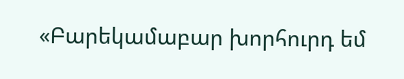«Բարեկամաբար խորհուրդ եմ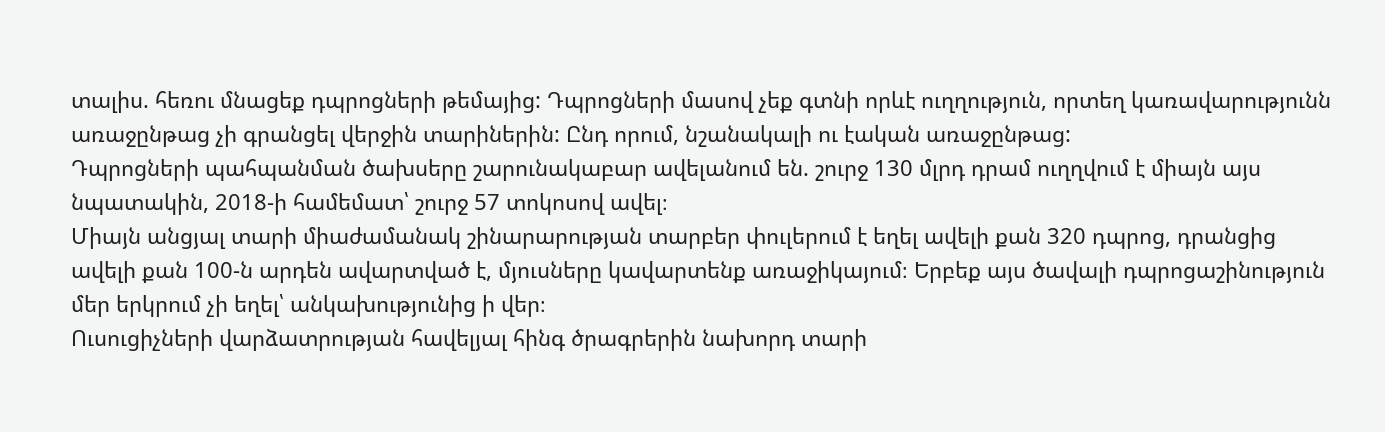տալիս. հեռու մնացեք դպրոցների թեմայից: Դպրոցների մասով չեք գտնի որևէ ուղղություն, որտեղ կառավարությունն առաջընթաց չի գրանցել վերջին տարիներին: Ընդ որում, նշանակալի ու էական առաջընթաց:
Դպրոցների պահպանման ծախսերը շարունակաբար ավելանում են. շուրջ 130 մլրդ դրամ ուղղվում է միայն այս նպատակին, 2018-ի համեմատ՝ շուրջ 57 տոկոսով ավել։
Միայն անցյալ տարի միաժամանակ շինարարության տարբեր փուլերում է եղել ավելի քան 320 դպրոց, դրանցից ավելի քան 100-ն արդեն ավարտված է, մյուսները կավարտենք առաջիկայում։ Երբեք այս ծավալի դպրոցաշինություն մեր երկրում չի եղել՝ անկախությունից ի վեր։
Ուսուցիչների վարձատրության հավելյալ հինգ ծրագրերին նախորդ տարի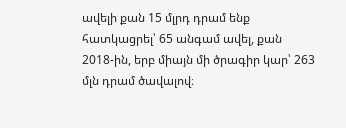ավելի քան 15 մլրդ դրամ ենք հատկացրել՝ 65 անգամ ավել, քան 2018-ին, երբ միայն մի ծրագիր կար՝ 263 մլն դրամ ծավալով։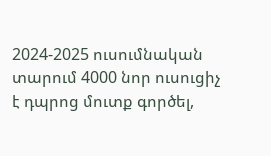2024-2025 ուսումնական տարում 4000 նոր ուսուցիչ է դպրոց մուտք գործել,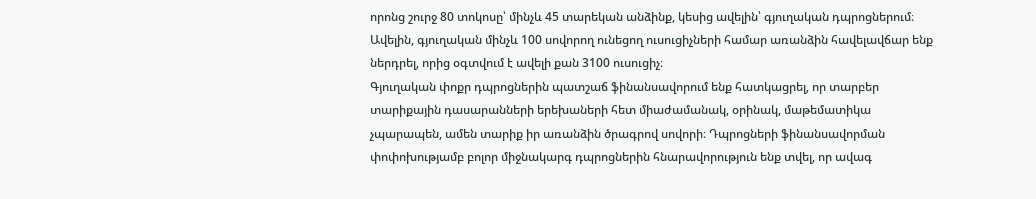որոնց շուրջ 80 տոկոսը՝ մինչև 45 տարեկան անձինք, կեսից ավելին՝ գյուղական դպրոցներում։
Ավելին, գյուղական մինչև 100 սովորող ունեցող ուսուցիչների համար առանձին հավելավճար ենք ներդրել, որից օգտվում է ավելի քան 3100 ուսուցիչ։
Գյուղական փոքր դպրոցներին պատշաճ ֆինանսավորում ենք հատկացրել, որ տարբեր տարիքային դասարանների երեխաների հետ միաժամանակ, օրինակ, մաթեմատիկա չպարապեն, ամեն տարիք իր առանձին ծրագրով սովորի։ Դպրոցների ֆինանսավորման փոփոխությամբ բոլոր միջնակարգ դպրոցներին հնարավորություն ենք տվել, որ ավագ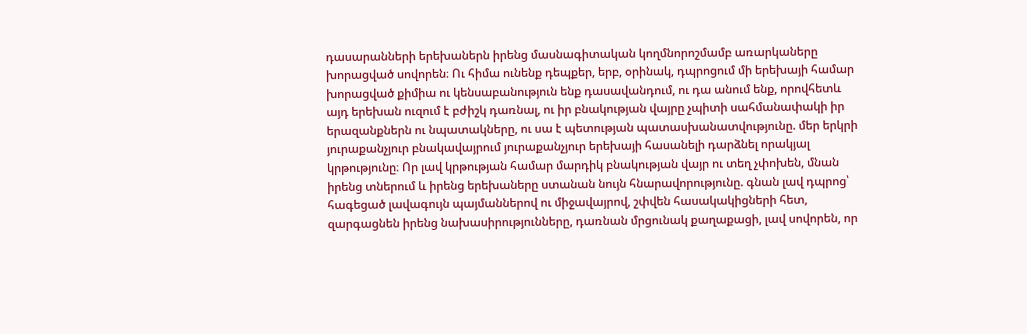դասարանների երեխաներն իրենց մասնագիտական կողմնորոշմամբ առարկաները խորացված սովորեն։ Ու հիմա ունենք դեպքեր, երբ, օրինակ, դպրոցում մի երեխայի համար խորացված քիմիա ու կենսաբանություն ենք դասավանդում, ու դա անում ենք, որովհետև այդ երեխան ուզում է բժիշկ դառնալ, ու իր բնակության վայրը չպիտի սահմանափակի իր երազանքներն ու նպատակները, ու սա է պետության պատասխանատվությունը. մեր երկրի յուրաքանչյուր բնակավայրում յուրաքանչյուր երեխայի հասանելի դարձնել որակյալ կրթությունը։ Որ լավ կրթության համար մարդիկ բնակության վայր ու տեղ չփոխեն, մնան իրենց տներում և իրենց երեխաները ստանան նույն հնարավորությունը. գնան լավ դպրոց՝ հագեցած լավագույն պայմաններով ու միջավայրով, շփվեն հասակակիցների հետ, զարգացնեն իրենց նախասիրությունները, դառնան մրցունակ քաղաքացի, լավ սովորեն, որ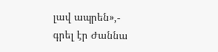լավ ապրեն»,- գրել էր Ժաննա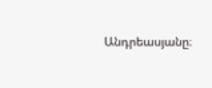Անդրեասյանը։